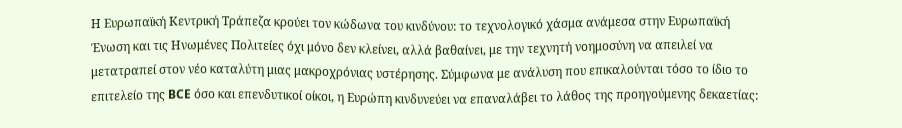Η Ευρωπαϊκή Κεντρική Τράπεζα κρούει τον κώδωνα του κινδύνου: το τεχνολογικό χάσμα ανάμεσα στην Ευρωπαϊκή Ένωση και τις Ηνωμένες Πολιτείες όχι μόνο δεν κλείνει, αλλά βαθαίνει, με την τεχνητή νοημοσύνη να απειλεί να μετατραπεί στον νέο καταλύτη μιας μακροχρόνιας υστέρησης. Σύμφωνα με ανάλυση που επικαλούνται τόσο το ίδιο το επιτελείο της BCE όσο και επενδυτικοί οίκοι, η Ευρώπη κινδυνεύει να επαναλάβει το λάθος της προηγούμενης δεκαετίας: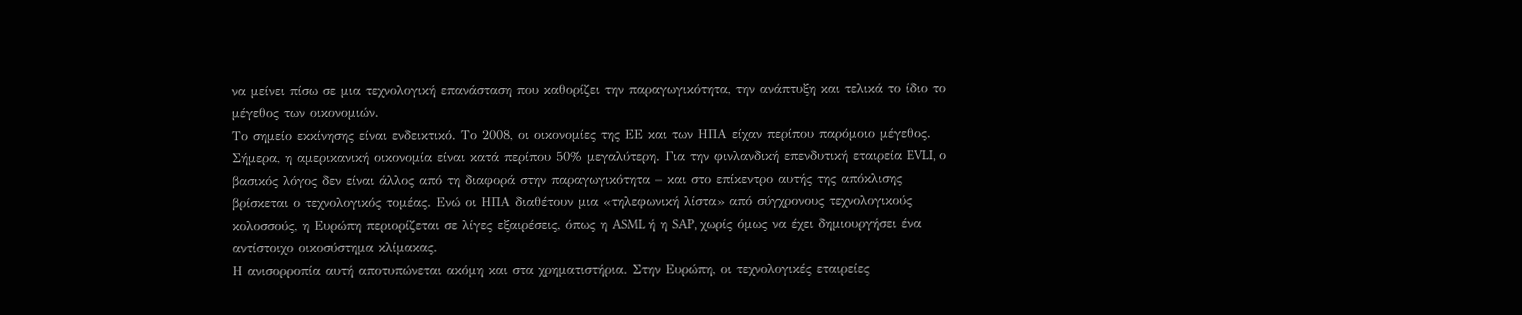να μείνει πίσω σε μια τεχνολογική επανάσταση που καθορίζει την παραγωγικότητα, την ανάπτυξη και τελικά το ίδιο το μέγεθος των οικονομιών.
Το σημείο εκκίνησης είναι ενδεικτικό. Το 2008, οι οικονομίες της ΕΕ και των ΗΠΑ είχαν περίπου παρόμοιο μέγεθος. Σήμερα, η αμερικανική οικονομία είναι κατά περίπου 50% μεγαλύτερη. Για την φινλανδική επενδυτική εταιρεία EVLI, ο βασικός λόγος δεν είναι άλλος από τη διαφορά στην παραγωγικότητα – και στο επίκεντρο αυτής της απόκλισης βρίσκεται ο τεχνολογικός τομέας. Ενώ οι ΗΠΑ διαθέτουν μια «τηλεφωνική λίστα» από σύγχρονους τεχνολογικούς κολοσσούς, η Ευρώπη περιορίζεται σε λίγες εξαιρέσεις, όπως η ASML ή η SAP, χωρίς όμως να έχει δημιουργήσει ένα αντίστοιχο οικοσύστημα κλίμακας.
Η ανισορροπία αυτή αποτυπώνεται ακόμη και στα χρηματιστήρια. Στην Ευρώπη, οι τεχνολογικές εταιρείες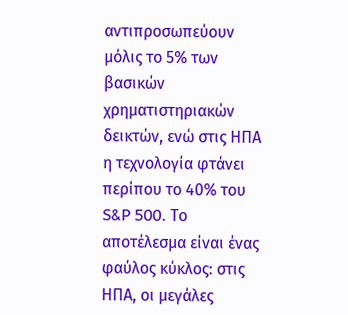αντιπροσωπεύουν μόλις το 5% των βασικών χρηματιστηριακών δεικτών, ενώ στις ΗΠΑ η τεχνολογία φτάνει περίπου το 40% του S&P 500. Το αποτέλεσμα είναι ένας φαύλος κύκλος: στις ΗΠΑ, οι μεγάλες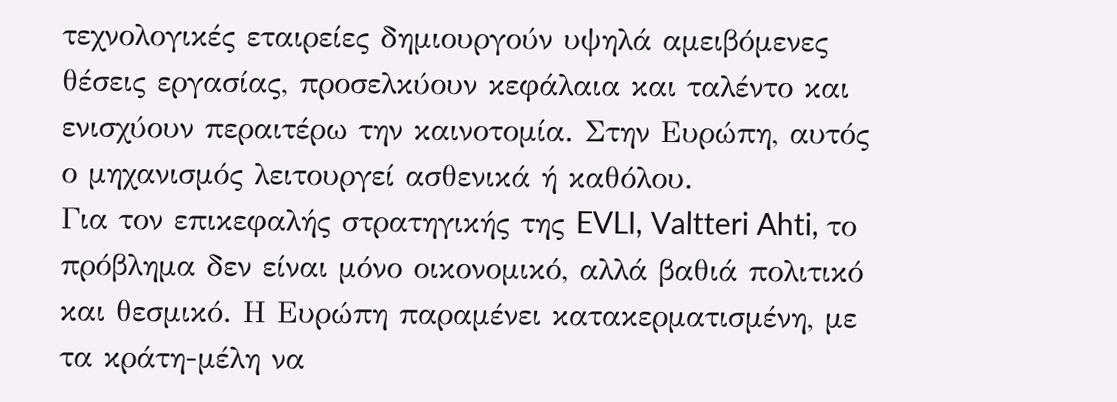τεχνολογικές εταιρείες δημιουργούν υψηλά αμειβόμενες θέσεις εργασίας, προσελκύουν κεφάλαια και ταλέντο και ενισχύουν περαιτέρω την καινοτομία. Στην Ευρώπη, αυτός ο μηχανισμός λειτουργεί ασθενικά ή καθόλου.
Για τον επικεφαλής στρατηγικής της EVLI, Valtteri Ahti, το πρόβλημα δεν είναι μόνο οικονομικό, αλλά βαθιά πολιτικό και θεσμικό. Η Ευρώπη παραμένει κατακερματισμένη, με τα κράτη-μέλη να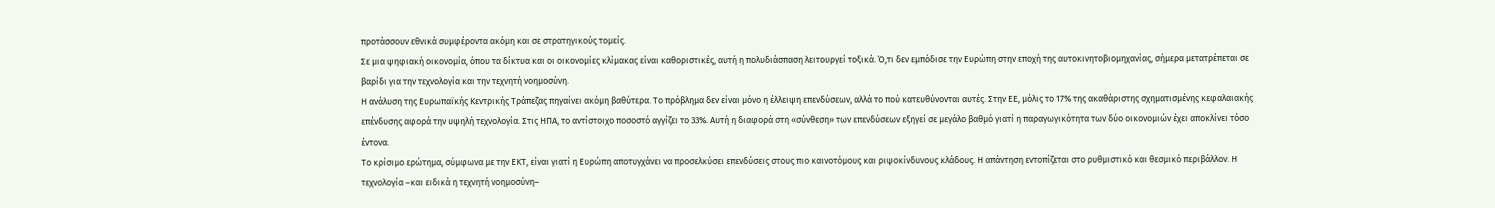προτάσσουν εθνικά συμφέροντα ακόμη και σε στρατηγικούς τομείς.
Σε μια ψηφιακή οικονομία, όπου τα δίκτυα και οι οικονομίες κλίμακας είναι καθοριστικές, αυτή η πολυδιάσπαση λειτουργεί τοξικά. Ό,τι δεν εμπόδισε την Ευρώπη στην εποχή της αυτοκινητοβιομηχανίας, σήμερα μετατρέπεται σε βαρίδι για την τεχνολογία και την τεχνητή νοημοσύνη.
Η ανάλυση της Ευρωπαϊκής Κεντρικής Τράπεζας πηγαίνει ακόμη βαθύτερα. Το πρόβλημα δεν είναι μόνο η έλλειψη επενδύσεων, αλλά το πού κατευθύνονται αυτές. Στην ΕΕ, μόλις το 17% της ακαθάριστης σχηματισμένης κεφαλαιακής επένδυσης αφορά την υψηλή τεχνολογία. Στις ΗΠΑ, το αντίστοιχο ποσοστό αγγίζει το 33%. Αυτή η διαφορά στη «σύνθεση» των επενδύσεων εξηγεί σε μεγάλο βαθμό γιατί η παραγωγικότητα των δύο οικονομιών έχει αποκλίνει τόσο έντονα.
Το κρίσιμο ερώτημα, σύμφωνα με την ΕΚΤ, είναι γιατί η Ευρώπη αποτυγχάνει να προσελκύσει επενδύσεις στους πιο καινοτόμους και ριψοκίνδυνους κλάδους. Η απάντηση εντοπίζεται στο ρυθμιστικό και θεσμικό περιβάλλον. Η τεχνολογία –και ειδικά η τεχνητή νοημοσύνη–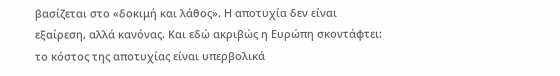βασίζεται στο «δοκιμή και λάθος». Η αποτυχία δεν είναι εξαίρεση, αλλά κανόνας. Και εδώ ακριβώς η Ευρώπη σκοντάφτει: το κόστος της αποτυχίας είναι υπερβολικά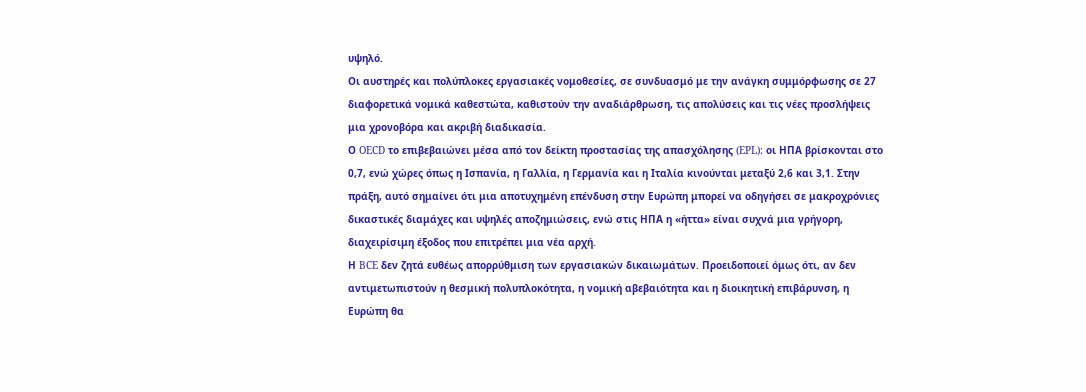υψηλό.
Οι αυστηρές και πολύπλοκες εργασιακές νομοθεσίες, σε συνδυασμό με την ανάγκη συμμόρφωσης σε 27 διαφορετικά νομικά καθεστώτα, καθιστούν την αναδιάρθρωση, τις απολύσεις και τις νέες προσλήψεις μια χρονοβόρα και ακριβή διαδικασία.
Ο OECD το επιβεβαιώνει μέσα από τον δείκτη προστασίας της απασχόλησης (EPL): οι ΗΠΑ βρίσκονται στο 0,7, ενώ χώρες όπως η Ισπανία, η Γαλλία, η Γερμανία και η Ιταλία κινούνται μεταξύ 2,6 και 3,1. Στην πράξη, αυτό σημαίνει ότι μια αποτυχημένη επένδυση στην Ευρώπη μπορεί να οδηγήσει σε μακροχρόνιες δικαστικές διαμάχες και υψηλές αποζημιώσεις, ενώ στις ΗΠΑ η «ήττα» είναι συχνά μια γρήγορη, διαχειρίσιμη έξοδος που επιτρέπει μια νέα αρχή.
Η BCE δεν ζητά ευθέως απορρύθμιση των εργασιακών δικαιωμάτων. Προειδοποιεί όμως ότι, αν δεν αντιμετωπιστούν η θεσμική πολυπλοκότητα, η νομική αβεβαιότητα και η διοικητική επιβάρυνση, η Ευρώπη θα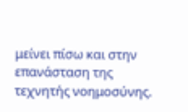μείνει πίσω και στην επανάσταση της τεχνητής νοημοσύνης.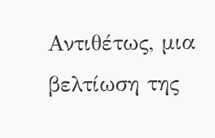Αντιθέτως, μια βελτίωση της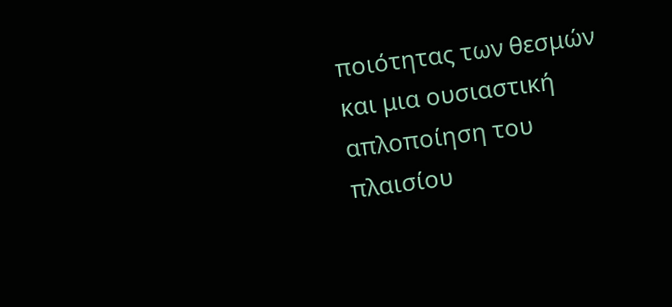ποιότητας των θεσμών και μια ουσιαστική απλοποίηση του πλαισίου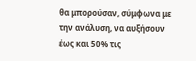θα μπορούσαν, σύμφωνα με την ανάλυση, να αυξήσουν έως και 50% τις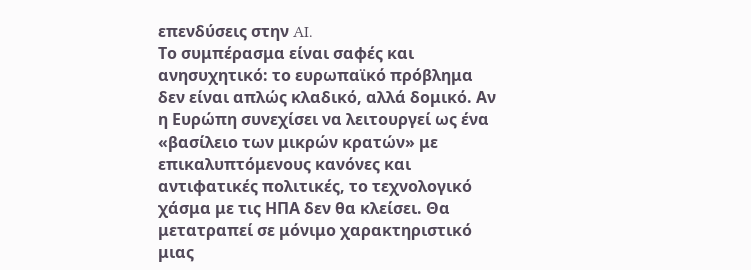επενδύσεις στην AI.
Το συμπέρασμα είναι σαφές και ανησυχητικό: το ευρωπαϊκό πρόβλημα δεν είναι απλώς κλαδικό, αλλά δομικό. Αν η Ευρώπη συνεχίσει να λειτουργεί ως ένα «βασίλειο των μικρών κρατών» με επικαλυπτόμενους κανόνες και αντιφατικές πολιτικές, το τεχνολογικό χάσμα με τις ΗΠΑ δεν θα κλείσει. Θα μετατραπεί σε μόνιμο χαρακτηριστικό μιας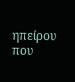ηπείρου που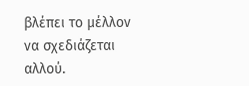βλέπει το μέλλον να σχεδιάζεται αλλού.